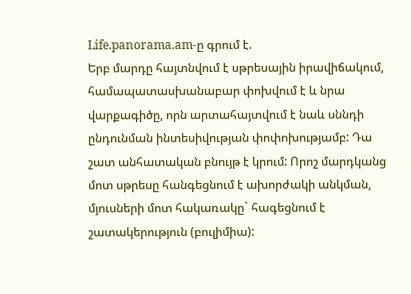Life.panorama.am-ը գրում է.
Երբ մարդը հայտնվում է սթրեսային իրավիճակում, համապատասխանաբար փոխվում է և նրա վարքագիծը, որն արտահայտվում է նաև սննդի ընդունման ինտեսիվության փոփոխությամբ: Դա շատ անհատական բնույթ է կրում: Որոշ մարդկանց մոտ սթրեսը հանգեցնում է ախորժակի անկման, մյուսների մոտ հակառակը` հագեցնում է շատակերություն (բուլիմիա):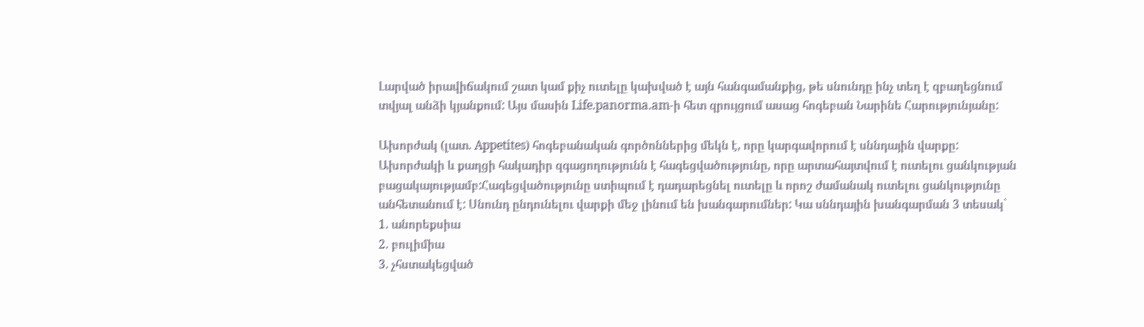Լարված իրավիճակում շատ կամ քիչ ուտելը կախված է այն հանգամանքից, թե սնունդը ինչ տեղ է զբաղեցնում տվյալ անձի կյանքում: Այս մասին Life.panorma.am-ի հետ զրույցում ասաց հոգեբան Նարինե Հարությունյանը:

Ախորժակ (լատ. Appetites) հոգեբանական գործոններից մեկն է, որը կարգավորում է սննդային վարքը: Ախորժակի և քաղցի հակադիր զգացողությունն է հագեցվածությունը, որը արտահայտվում է ուտելու ցանկության բացակայությամբ:Հագեցվածությունը ստիպում է դադարեցնել ուտելը և որոշ ժամանակ ուտելու ցանկությունը անհետանում է: Սնունդ ընդունելու վարքի մեջ լինում են խանգարումներ: Կա սննդային խանգարման 3 տեսակ`
1. անորեքսիա
2. բուլիմիա
3. չհստակեցված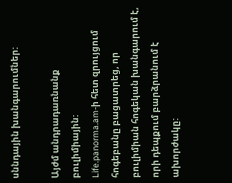սննդային խանգարումներ:

Այժմ անդրադառնանք բուլիմիային:
Life.panorma.am-ի հետ զրույցում հոգեբանը բացատրեց, որ բուլիմիան հոգեկան խանգարում է, որի դեպքում բարձրանում է ախորժակը: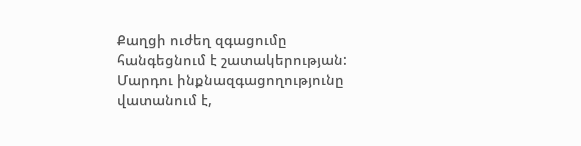Քաղցի ուժեղ զգացումը հանգեցնում է շատակերության: Մարդու ինքնազգացողությունը վատանում է,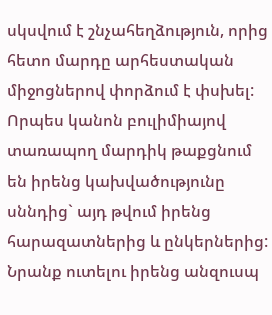սկսվում է շնչահեղձություն, որից հետո մարդը արհեստական միջոցներով փորձում է փսխել: Որպես կանոն բուլիմիայով տառապող մարդիկ թաքցնում են իրենց կախվածությունը սննդից` այդ թվում իրենց հարազատներից և ընկերներից: Նրանք ուտելու իրենց անզուսպ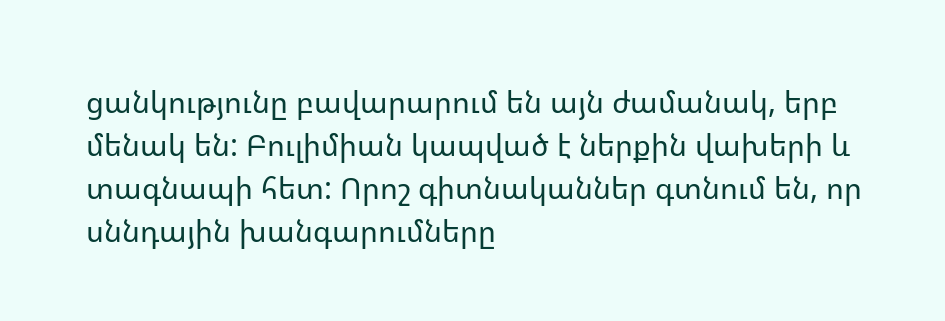ցանկությունը բավարարում են այն ժամանակ, երբ մենակ են: Բուլիմիան կապված է ներքին վախերի և տագնապի հետ: Որոշ գիտնականներ գտնում են, որ սննդային խանգարումները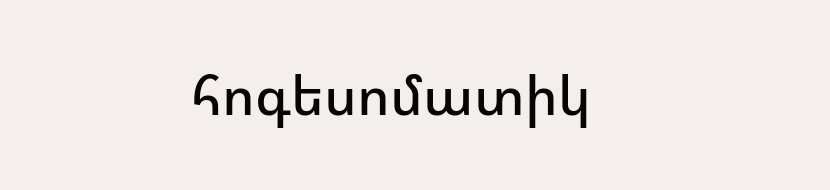հոգեսոմատիկ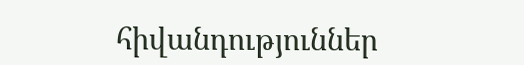հիվանդություններ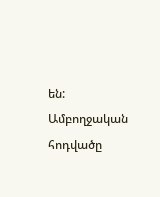են:
Ամբողջական հոդվածը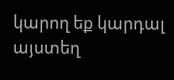կարող եք կարդալ այստեղ